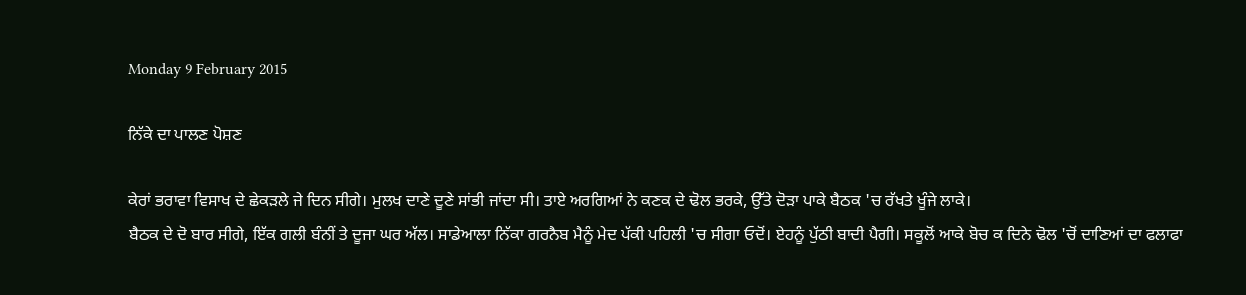Monday 9 February 2015

ਨਿੱਕੇ ਦਾ ਪਾਲਣ ਪੋਸ਼ਣ

ਕੇਰਾਂ ਭਰਾਵਾ ਵਿਸਾਖ ਦੇ ਛੇਕੜਲੇ ਜੇ ਦਿਨ ਸੀਗੇ। ਮੁਲਖ ਦਾਣੇ ਦੂਣੇ ਸਾਂਭੀ ਜਾਂਦਾ ਸੀ। ਤਾਏ ਅਰਗਿਆਂ ਨੇ ਕਣਕ ਦੇ ਢੋਲ ਭਰਕੇ, ਉੱਤੇ ਦੋੜਾ ਪਾਕੇ ਬੈਠਕ 'ਚ ਰੱਖਤੇ ਖੂੰਜੇ ਲਾਕੇ।
ਬੈਠਕ ਦੇ ਦੋ ਬਾਰ ਸੀਗੇ, ਇੱਕ ਗਲੀ ਬੰਨੀਂ ਤੇ ਦੂਜਾ ਘਰ ਅੱਲ। ਸਾਡੇਆਲਾ ਨਿੱਕਾ ਗਰਨੈਬ ਮੈਨੂੰ ਮੇਦ ਪੱਕੀ ਪਹਿਲੀ 'ਚ ਸੀਗਾ ਓਦੋਂ। ਏਹਨੂੰ ਪੁੱਠੀ ਬਾਦੀ ਪੈਗੀ। ਸਕੂਲੋਂ ਆਕੇ ਬੋਚ ਕ ਦਿਨੇ ਢੋਲ 'ਚੋਂ ਦਾਣਿਆਂ ਦਾ ਫਲਾਫਾ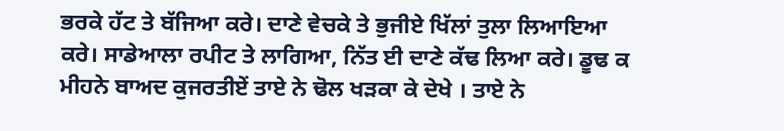ਭਰਕੇ ਹੱਟ ਤੇ ਬੱਜਿਆ ਕਰੇ। ਦਾਣੇ ਵੇਚਕੇ ਤੇ ਭੁਜੀਏ ਖਿੱਲਾਂ ਤੁਲਾ ਲਿਆਇਆ ਕਰੇ। ਸਾਡੇਆਲਾ ਰਪੀਟ ਤੇ ਲਾਗਿਆ, ਨਿੱਤ ਈ ਦਾਣੇ ਕੱਢ ਲਿਆ ਕਰੇ। ਡੂਢ ਕ ਮੀਹਨੇ ਬਾਅਦ ਕੁਜਰਤੀਏਂ ਤਾਏ ਨੇ ਢੋਲ ਖੜਕਾ ਕੇ ਦੇਖੇ । ਤਾਏ ਨੇ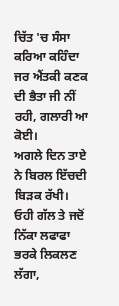ਚਿੱਤ 'ਚ ਸੰਸਾ ਕਰਿਆ ਕਹਿੰਦਾ ਜਰ ਐਂਤਕੀ ਕਣਕ ਦੀ ਭੈਤਾ ਜੀ ਨੀਂ ਰਹੀ, ਗਲਾਰੀ ਆ ਕੋਈ।
ਅਗਲੇ ਦਿਨ ਤਾਏ ਨੇ ਬਿਰਲ ਇੱਚਦੀ ਬਿੜਕ ਰੱਖੀ। ਓਹੀ ਗੱਲ ਤੇ ਜਦੋਂ ਨਿੱਕਾ ਲਫਾਫਾ ਭਰਕੇ ਲਿਕਲਣ ਲੱਗਾ,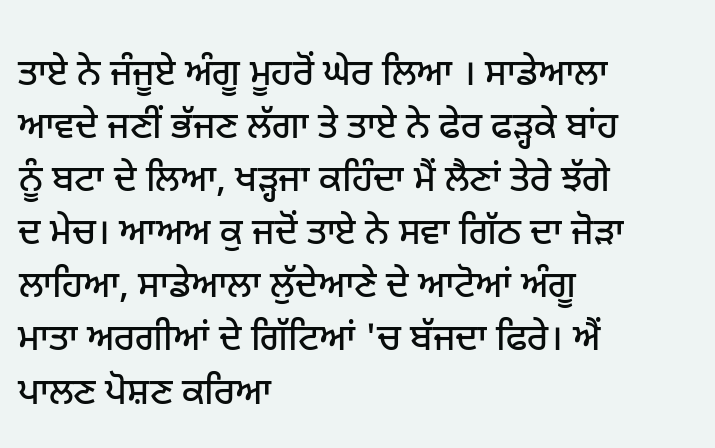ਤਾਏ ਨੇ ਜੰਜੂਏ ਅੰਗੂ ਮੂਹਰੋਂ ਘੇਰ ਲਿਆ । ਸਾਡੇਆਲਾ ਆਵਦੇ ਜਣੀਂ ਭੱਜਣ ਲੱਗਾ ਤੇ ਤਾਏ ਨੇ ਫੇਰ ਫੜ੍ਹਕੇ ਬਾਂਹ ਨੂੰ ਬਟਾ ਦੇ ਲਿਆ, ਖੜ੍ਹਜਾ ਕਹਿੰਦਾ ਮੈਂ ਲੈਣਾਂ ਤੇਰੇ ਝੱਗੇ ਦ ਮੇਚ। ਆਅਅ ਕੁ ਜਦੋਂ ਤਾਏ ਨੇ ਸਵਾ ਗਿੱਠ ਦਾ ਜੋੜਾ ਲਾਹਿਆ, ਸਾਡੇਆਲਾ ਲੁੱਦੇਆਣੇ ਦੇ ਆਟੋਆਂ ਅੰਗੂ ਮਾਤਾ ਅਰਗੀਆਂ ਦੇ ਗਿੱਟਿਆਂ 'ਚ ਬੱਜਦਾ ਫਿਰੇ। ਐਂ ਪਾਲਣ ਪੋਸ਼ਣ ਕਰਿਆ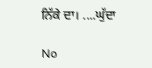ਨਿੱਕੇ ਦਾ। ....ਘੁੱਦਾ

No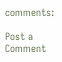comments:

Post a Comment